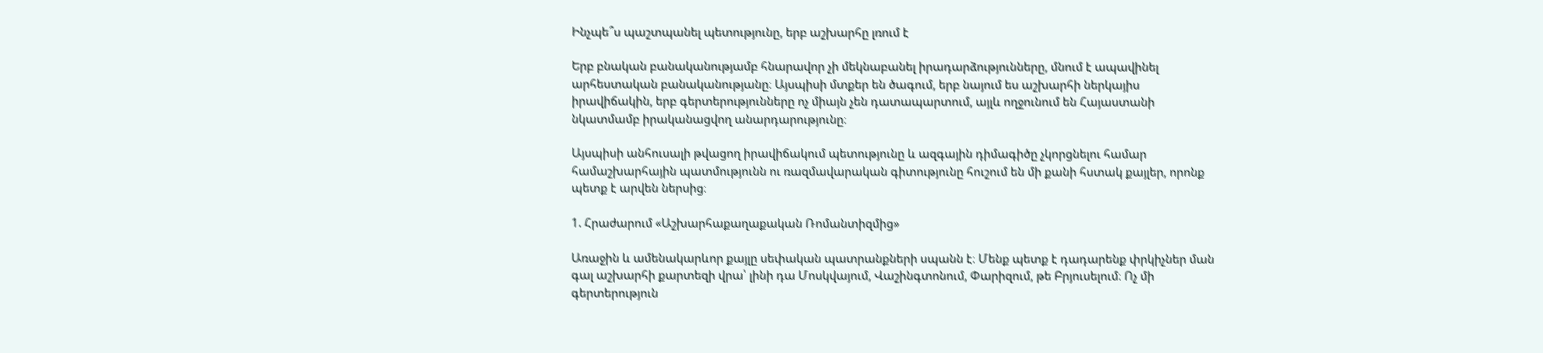Ինչպե՞ս պաշտպանել պետությունը, երբ աշխարհը լռում է

Երբ բնական բանականությամբ հնարավոր չի մեկնաբանել իրադարձությունները, մնում է ապավինել արհեստական բանականությանը։ Այսպիսի մտքեր են ծագում, երբ նայում ես աշխարհի ներկայիս իրավիճակին, երբ գերտերությունները ոչ միայն չեն դատապարտում, այլև ողջունում են Հայաստանի նկատմամբ իրականացվող անարդարությունը։

Այսպիսի անհուսալի թվացող իրավիճակում պետությունը և ազգային դիմագիծը չկորցնելու համար համաշխարհային պատմությունն ու ռազմավարական գիտությունը հուշում են մի քանի հստակ քայլեր, որոնք պետք է արվեն ներսից։

1. Հրաժարում «Աշխարհաքաղաքական Ռոմանտիզմից»

Առաջին և ամենակարևոր քայլը սեփական պատրանքների սպանն է։ Մենք պետք է դադարենք փրկիչներ ման գալ աշխարհի քարտեզի վրա՝ լինի դա Մոսկվայում, Վաշինգտոնում, Փարիզում, թե Բրյուսելում։ Ոչ մի գերտերություն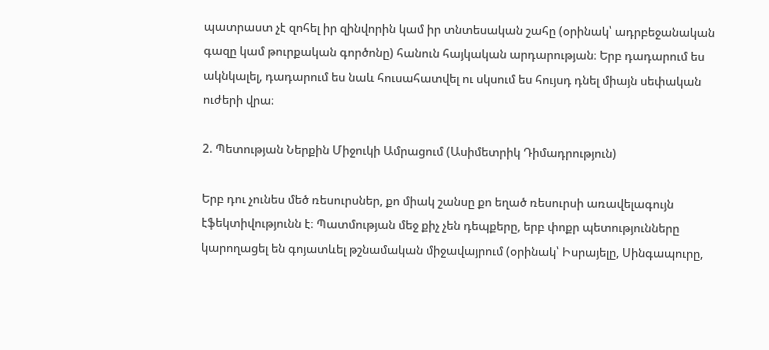պատրաստ չէ զոհել իր զինվորին կամ իր տնտեսական շահը (օրինակ՝ ադրբեջանական գազը կամ թուրքական գործոնը) հանուն հայկական արդարության։ Երբ դադարում ես ակնկալել, դադարում ես նաև հուսահատվել ու սկսում ես հույսդ դնել միայն սեփական ուժերի վրա։

2. Պետության Ներքին Միջուկի Ամրացում (Ասիմետրիկ Դիմադրություն)

Երբ դու չունես մեծ ռեսուրսներ, քո միակ շանսը քո եղած ռեսուրսի առավելագույն էֆեկտիվությունն է։ Պատմության մեջ քիչ չեն դեպքերը, երբ փոքր պետությունները կարողացել են գոյատևել թշնամական միջավայրում (օրինակ՝ Իսրայելը, Սինգապուրը,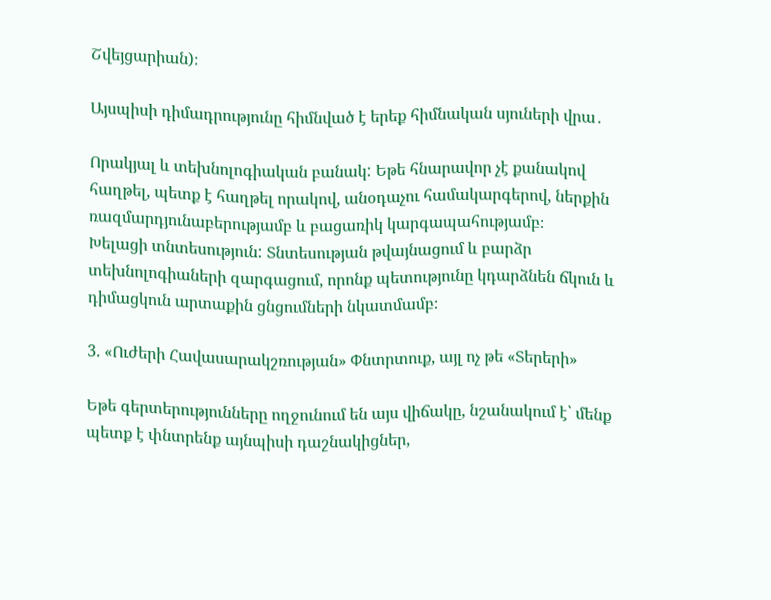Շվեյցարիան)։

Այսպիսի դիմադրությունը հիմնված է երեք հիմնական սյուների վրա․

Որակյալ և տեխնոլոգիական բանակ: Եթե հնարավոր չէ քանակով հաղթել, պետք է հաղթել որակով, անօդաչու համակարգերով, ներքին ռազմարդյունաբերությամբ և բացառիկ կարգապահությամբ։
Խելացի տնտեսություն: Տնտեսության թվայնացում և բարձր տեխնոլոգիաների զարգացում, որոնք պետությունը կդարձնեն ճկուն և դիմացկուն արտաքին ցնցումների նկատմամբ։

3. «Ուժերի Հավասարակշռության» Փնտրտուք, այլ ոչ թե «Տերերի»

Եթե գերտերությունները ողջունում են այս վիճակը, նշանակում է՝ մենք պետք է փնտրենք այնպիսի դաշնակիցներ,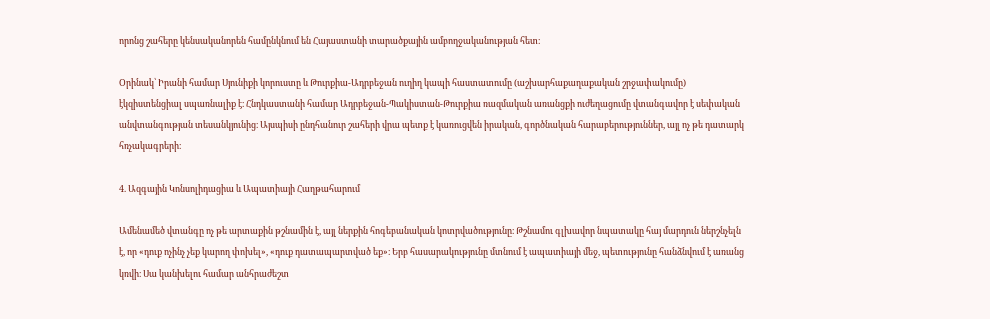որոնց շահերը կենսականորեն համընկնում են Հայաստանի տարածքային ամբողջականության հետ։

Օրինակ՝ Իրանի համար Սյունիքի կորուստը և Թուրքիա-Ադրբեջան ուղիղ կապի հաստատումը (աշխարհաքաղաքական շրջափակումը) էկզիստենցիալ սպառնալիք է։ Հնդկաստանի համար Ադրբեջան-Պակիստան-Թուրքիա ռազմական առանցքի ուժեղացումը վտանգավոր է սեփական անվտանգության տեսանկյունից։ Այսպիսի ընդհանուր շահերի վրա պետք է կառուցվեն իրական, գործնական հարաբերություններ, այլ ոչ թե դատարկ հռչակագրերի։

4. Ազգային Կոնսոլիդացիա և Ապատիայի Հաղթահարում

Ամենամեծ վտանգը ոչ թե արտաքին թշնամին է, այլ ներքին հոգեբանական կոտրվածությունը։ Թշնամու գլխավոր նպատակը հայ մարդուն ներշնչելն է, որ «դուք ոչինչ չեք կարող փոխել», «դուք դատապարտված եք»։ Երբ հասարակությունը մտնում է ապատիայի մեջ, պետությունը հանձնվում է առանց կռվի։ Սա կանխելու համար անհրաժեշտ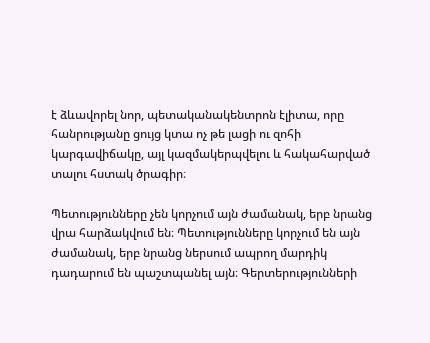է ձևավորել նոր, պետականակենտրոն էլիտա, որը հանրությանը ցույց կտա ոչ թե լացի ու զոհի կարգավիճակը, այլ կազմակերպվելու և հակահարված տալու հստակ ծրագիր։

Պետությունները չեն կորչում այն ժամանակ, երբ նրանց վրա հարձակվում են։ Պետությունները կորչում են այն ժամանակ, երբ նրանց ներսում ապրող մարդիկ դադարում են պաշտպանել այն։ Գերտերությունների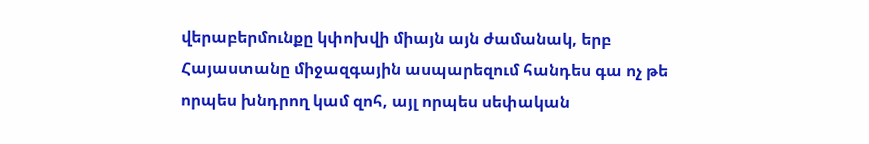վերաբերմունքը կփոխվի միայն այն ժամանակ, երբ Հայաստանը միջազգային ասպարեզում հանդես գա ոչ թե որպես խնդրող կամ զոհ, այլ որպես սեփական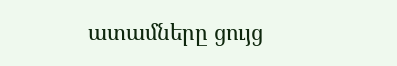ատամները ցույց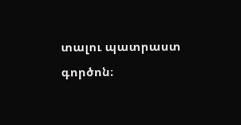տալու պատրաստ գործոն։